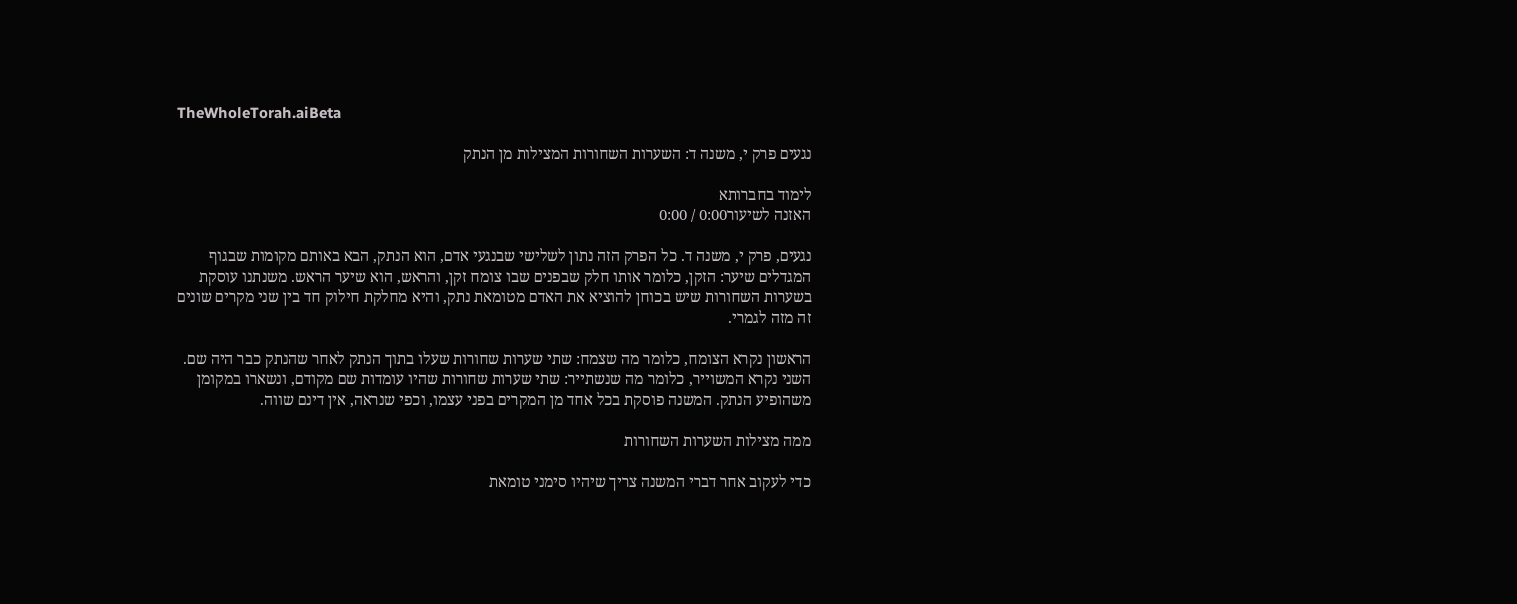TheWholeTorah.aiBeta

נגעים פרק י, משנה ד: השערות השחורות המצילות מן הנתק

לימוד בחברותא
האזנה לשיעור0:00 / 0:00

נגעים, פרק י, משנה ד. כל הפרק הזה נתון לשלישי שבנגעי אדם, הוא הנתק, הבא באותם מקומות שבגוף המגדלים שיער: הזקן, כלומר אותו חלק שבפנים שבו צומח זקן, והראש, הוא שיער הראש. משנתנו עוסקת בשערות השחורות שיש בכוחן להוציא את האדם מטומאת נתק, והיא מחלקת חילוק חד בין שני מקרים שונים זה מזה לגמרי.

הראשון נקרא הצומח, כלומר מה שצמח: שתי שערות שחורות שעלו בתוך הנתק לאחר שהנתק כבר היה שם. השני נקרא המשוייר, כלומר מה שנשתייר: שתי שערות שחורות שהיו עומדות שם מקודם, ונשארו במקומן משהופיע הנתק. המשנה פוסקת בכל אחד מן המקרים בפני עצמו, וכפי שנראה, אין דינם שווה.

ממה מצילות השערות השחורות

כדי לעקוב אחר דברי המשנה צריך שיהיו סימני טומאת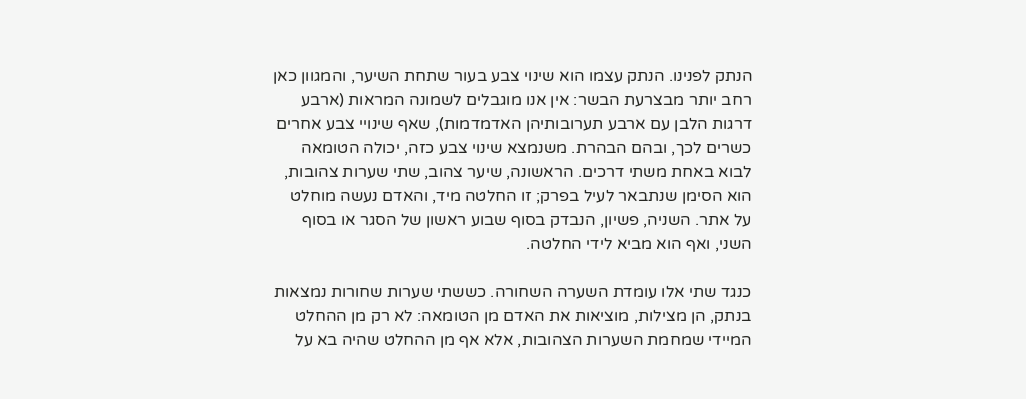הנתק לפנינו. הנתק עצמו הוא שינוי צבע בעור שתחת השיער, והמגוון כאן רחב יותר מבצרעת הבשר: אין אנו מוגבלים לשמונה המראות (ארבע דרגות הלבן עם ארבע תערובותיהן האדמדמות), שאף שינויי צבע אחרים כשרים לכך, ובהם הבהרת. משנמצא שינוי צבע כזה, יכולה הטומאה לבוא באחת משתי דרכים. הראשונה, שיער צהוב, שתי שערות צהובות, הוא הסימן שנתבאר לעיל בפרק; זו החלטה מיד, והאדם נעשה מוחלט על אתר. השניה, פשיון, הנבדק בסוף שבוע ראשון של הסגר או בסוף השני, ואף הוא מביא לידי החלטה.

כנגד שתי אלו עומדת השערה השחורה. כששתי שערות שחורות נמצאות בנתק, הן מצילות, מוציאות את האדם מן הטומאה: לא רק מן ההחלט המיידי שמחמת השערות הצהובות, אלא אף מן ההחלט שהיה בא על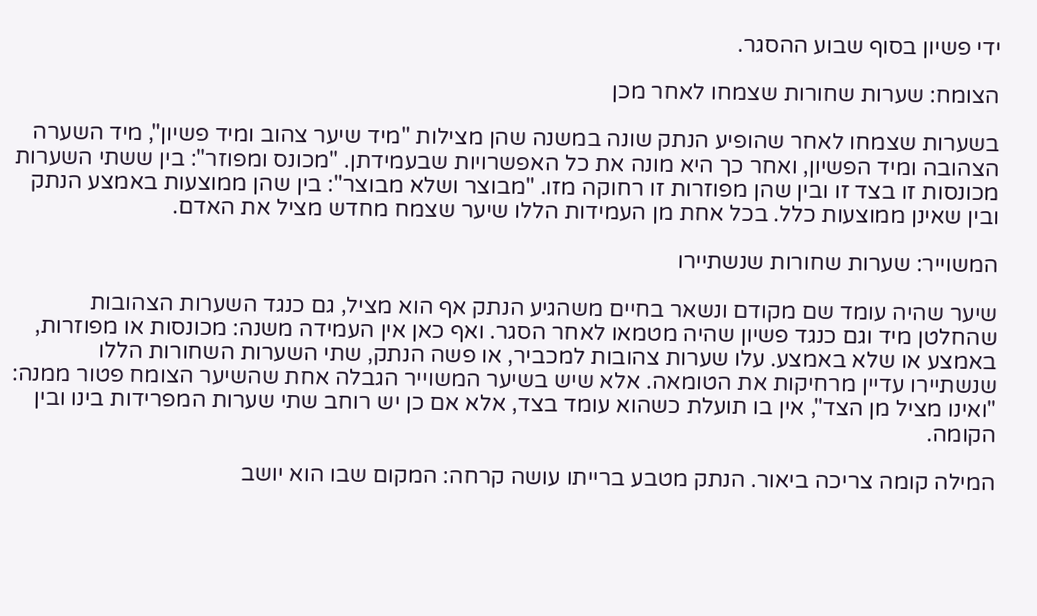ידי פשיון בסוף שבוע ההסגר.

הצומח: שערות שחורות שצמחו לאחר מכן

בשערות שצמחו לאחר שהופיע הנתק שונה במשנה שהן מצילות "מיד שיער צהוב ומיד פשיון", מיד השערה הצהובה ומיד הפשיון, ואחר כך היא מונה את כל האפשרויות שבעמידתן. "מכונס ומפוזר": בין ששתי השערות מכונסות זו בצד זו ובין שהן מפוזרות זו רחוקה מזו. "מבוצר ושלא מבוצר": בין שהן ממוצעות באמצע הנתק ובין שאינן ממוצעות כלל. בכל אחת מן העמידות הללו שיער שצמח מחדש מציל את האדם.

המשוייר: שערות שחורות שנשתיירו

שיער שהיה עומד שם מקודם ונשאר בחיים משהגיע הנתק אף הוא מציל, גם כנגד השערות הצהובות שהחלטן מיד וגם כנגד פשיון שהיה מטמאו לאחר הסגר. ואף כאן אין העמידה משנה: מכונסות או מפוזרות, באמצע או שלא באמצע. עלו שערות צהובות למכביר, או פשה הנתק, שתי השערות השחורות הללו שנשתיירו עדיין מרחיקות את הטומאה. אלא שיש בשיער המשוייר הגבלה אחת שהשיער הצומח פטור ממנה: "ואינו מציל מן הצד", אין בו תועלת כשהוא עומד בצד, אלא אם כן יש רוחב שתי שערות המפרידות בינו ובין הקומה.

המילה קומה צריכה ביאור. הנתק מטבע ברייתו עושה קרחה: המקום שבו הוא יושב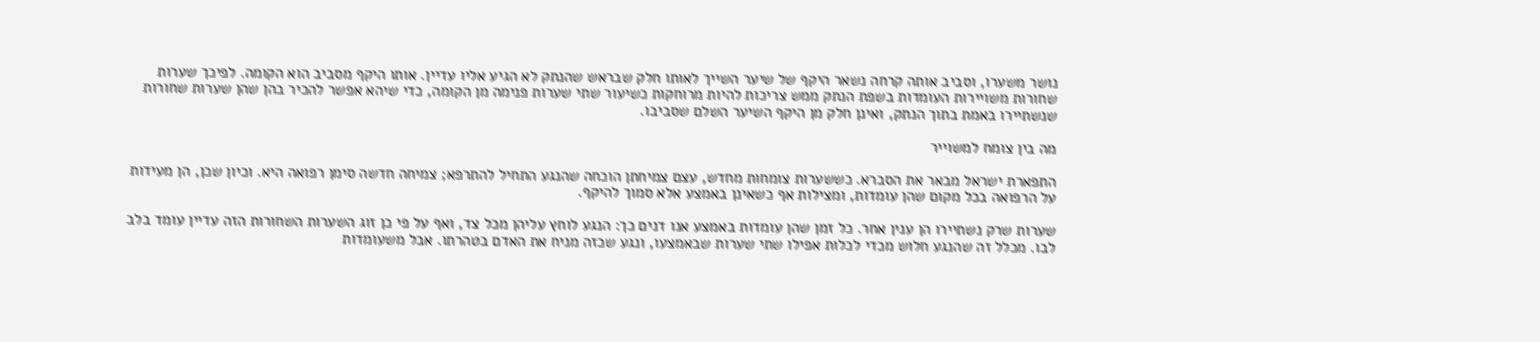נושר משערו, וסביב אותה קרחה נשאר היקף של שיער השייך לאותו חלק שבראש שהנתק לא הגיע אליו עדיין. אותו היקף מסביב הוא הקומה. לפיכך שערות שחורות משויירות העומדות בשפת הנתק ממש צריכות להיות מרוחקות כשיעור שתי שערות פנימה מן הקומה, כדי שיהא אפשר להכיר בהן שהן שערות שחורות שנשתיירו באמת בתוך הנתק, ואינן חלק מן היקף השיער השלם שסביבו.

מה בין צומח למשוייר

התפארת ישראל מבאר את הסברא. כששערות צומחות מחדש, עצם צמיחתן הוכחה שהנגע התחיל להתרפא; צמיחה חדשה סימן רפואה היא. וכיון שכן, הן מעידות על הרפואה בכל מקום שהן עומדות, ומצילות אף כשאינן באמצע אלא סמוך להיקף.

שערות שרק נשתיירו הן ענין אחר. כל זמן שהן עומדות באמצע אנו דנים כך: הנגע לוחץ עליהן מכל צד, ואף על פי כן זוג השערות השחורות הזה עדיין עומד בלב לבו. מכלל זה שהנגע חלוש מכדי לכלות אפילו שתי שערות שבאמצעו, ונגע שכזה מניח את האדם בטהרתו. אבל משעומדות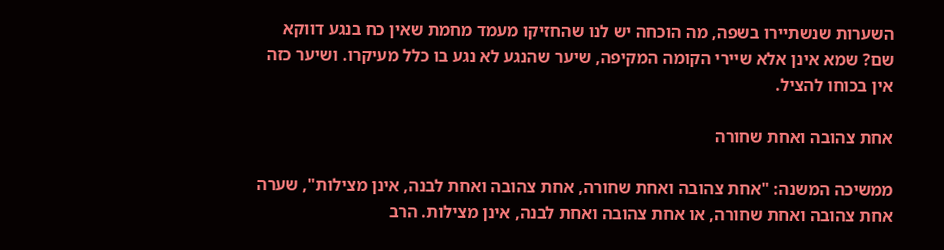השערות שנשתיירו בשפה, מה הוכחה יש לנו שהחזיקו מעמד מחמת שאין כח בנגע דווקא שם? שמא אינן אלא שיירי הקומה המקיפה, שיער שהנגע לא נגע בו כלל מעיקרו. ושיער כזה אין בכוחו להציל.

אחת צהובה ואחת שחורה

ממשיכה המשנה: "אחת צהובה ואחת שחורה, אחת צהובה ואחת לבנה, אינן מצילות", שערה אחת צהובה ואחת שחורה, או אחת צהובה ואחת לבנה, אינן מצילות. הרב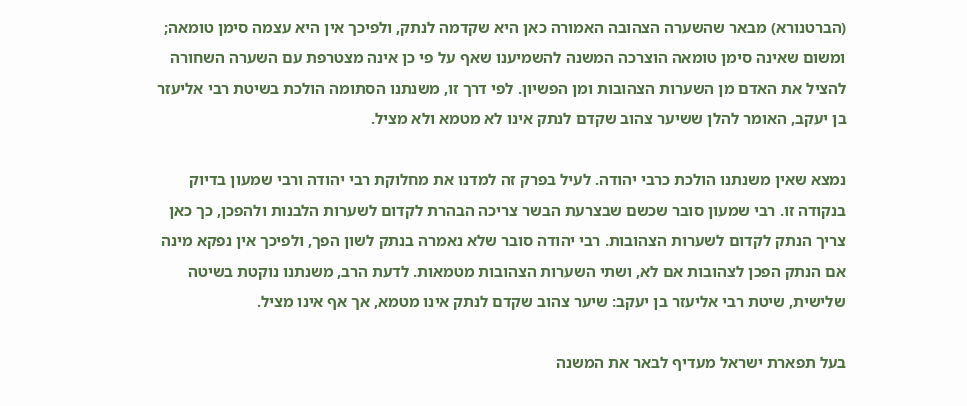(הברטנורא) מבאר שהשערה הצהובה האמורה כאן היא שקדמה לנתק, ולפיכך אין היא עצמה סימן טומאה; ומשום שאינה סימן טומאה הוצרכה המשנה להשמיענו שאף על פי כן אינה מצטרפת עם השערה השחורה להציל את האדם מן השערות הצהובות ומן הפשיון. לפי דרך זו, משנתנו הסתומה הולכת בשיטת רבי אליעזר בן יעקב, האומר להלן ששיער צהוב שקדם לנתק אינו לא מטמא ולא מציל.

נמצא שאין משנתנו הולכת כרבי יהודה. לעיל בפרק זה למדנו את מחלוקת רבי יהודה ורבי שמעון בדיוק בנקודה זו. רבי שמעון סובר שכשם שבצרעת הבשר צריכה הבהרת לקדום לשערות הלבנות ולהפכן, כך כאן צריך הנתק לקדום לשערות הצהובות. רבי יהודה סובר שלא נאמרה בנתק לשון הפך, ולפיכך אין נפקא מינה אם הנתק הפכן לצהובות אם לא, ושתי השערות הצהובות מטמאות. לדעת הרב, משנתנו נוקטת בשיטה שלישית, שיטת רבי אליעזר בן יעקב: שיער צהוב שקדם לנתק אינו מטמא, אך אף אינו מציל.

בעל תפארת ישראל מעדיף לבאר את המשנה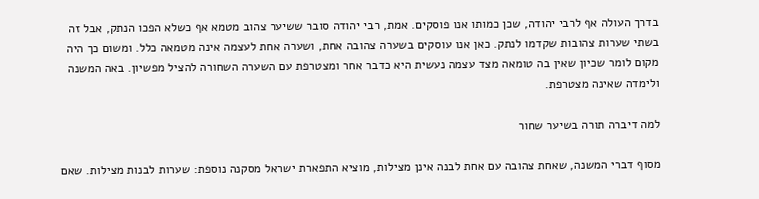בדרך העולה אף לרבי יהודה, שכן כמותו אנו פוסקים. אמת, רבי יהודה סובר ששיער צהוב מטמא אף כשלא הפכו הנתק, אבל זה בשתי שערות צהובות שקדמו לנתק. כאן אנו עוסקים בשערה צהובה אחת, ושערה אחת לעצמה אינה מטמאה כלל. ומשום כך היה מקום לומר שכיון שאין בה טומאה מצד עצמה נעשית היא כדבר אחר ומצטרפת עם השערה השחורה להציל מפשיון. באה המשנה ולימדה שאינה מצטרפת.

למה דיברה תורה בשיער שחור

מסוף דברי המשנה, שאחת צהובה עם אחת לבנה אינן מצילות, מוציא התפארת ישראל מסקנה נוספת: שערות לבנות מצילות. שאם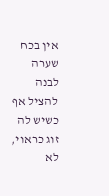אין בכח שערה לבנה להציל אף כשיש לה זוג כראוי, לא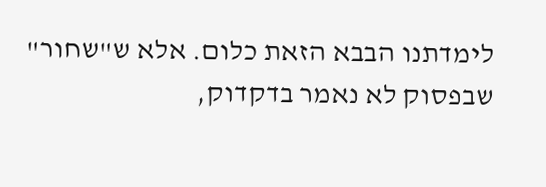לימדתנו הבבא הזאת כלום. אלא ש"שחור" שבפסוק לא נאמר בדקדוק,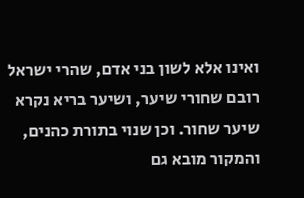ואינו אלא לשון בני אדם, שהרי ישראל רובם שחורי שיער, ושיער בריא נקרא שיער שחור. וכן שנוי בתורת כהנים, והמקור מובא גם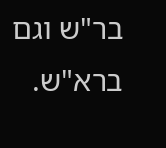בר"ש וגם ברא"ש.